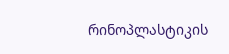რინოპლასტიკის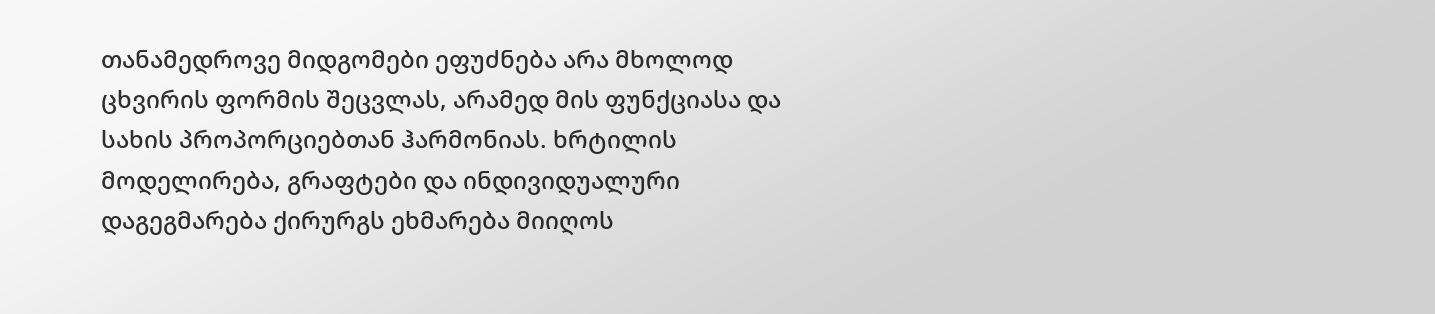თანამედროვე მიდგომები ეფუძნება არა მხოლოდ ცხვირის ფორმის შეცვლას, არამედ მის ფუნქციასა და სახის პროპორციებთან ჰარმონიას. ხრტილის მოდელირება, გრაფტები და ინდივიდუალური დაგეგმარება ქირურგს ეხმარება მიიღოს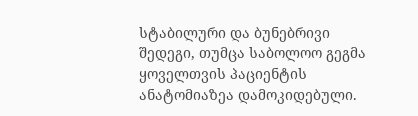სტაბილური და ბუნებრივი შედეგი, თუმცა საბოლოო გეგმა ყოველთვის პაციენტის ანატომიაზეა დამოკიდებული.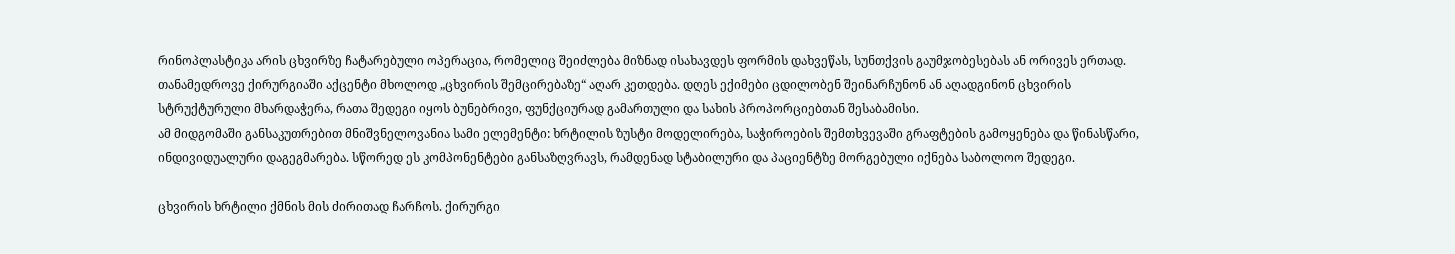რინოპლასტიკა არის ცხვირზე ჩატარებული ოპერაცია, რომელიც შეიძლება მიზნად ისახავდეს ფორმის დახვეწას, სუნთქვის გაუმჯობესებას ან ორივეს ერთად. თანამედროვე ქირურგიაში აქცენტი მხოლოდ „ცხვირის შემცირებაზე“ აღარ კეთდება. დღეს ექიმები ცდილობენ შეინარჩუნონ ან აღადგინონ ცხვირის სტრუქტურული მხარდაჭერა, რათა შედეგი იყოს ბუნებრივი, ფუნქციურად გამართული და სახის პროპორციებთან შესაბამისი.
ამ მიდგომაში განსაკუთრებით მნიშვნელოვანია სამი ელემენტი: ხრტილის ზუსტი მოდელირება, საჭიროების შემთხვევაში გრაფტების გამოყენება და წინასწარი, ინდივიდუალური დაგეგმარება. სწორედ ეს კომპონენტები განსაზღვრავს, რამდენად სტაბილური და პაციენტზე მორგებული იქნება საბოლოო შედეგი.

ცხვირის ხრტილი ქმნის მის ძირითად ჩარჩოს. ქირურგი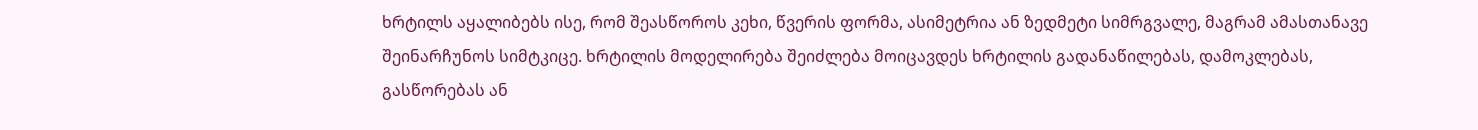ხრტილს აყალიბებს ისე, რომ შეასწოროს კეხი, წვერის ფორმა, ასიმეტრია ან ზედმეტი სიმრგვალე, მაგრამ ამასთანავე შეინარჩუნოს სიმტკიცე. ხრტილის მოდელირება შეიძლება მოიცავდეს ხრტილის გადანაწილებას, დამოკლებას, გასწორებას ან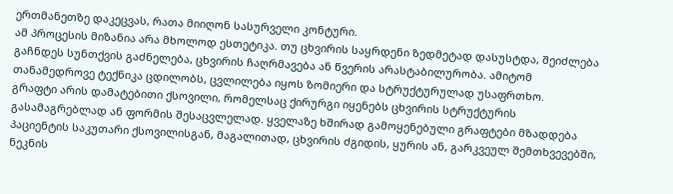ერთმანეთზე დაკეცვას, რათა მიიღონ სასურველი კონტური.
ამ პროცესის მიზანია არა მხოლოდ ესთეტიკა. თუ ცხვირის საყრდენი ზედმეტად დასუსტდა, შეიძლება გაჩნდეს სუნთქვის გაძნელება, ცხვირის ჩაღრმავება ან წვერის არასტაბილურობა. ამიტომ თანამედროვე ტექნიკა ცდილობს, ცვლილება იყოს ზომიერი და სტრუქტურულად უსაფრთხო.
გრაფტი არის დამატებითი ქსოვილი, რომელსაც ქირურგი იყენებს ცხვირის სტრუქტურის გასამაგრებლად ან ფორმის შესაცვლელად. ყველაზე ხშირად გამოყენებული გრაფტები მზადდება პაციენტის საკუთარი ქსოვილისგან, მაგალითად, ცხვირის ძგიდის, ყურის ან, გარკვეულ შემთხვევებში, ნეკნის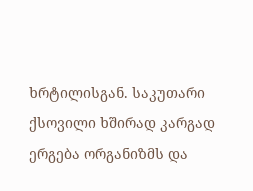ხრტილისგან. საკუთარი ქსოვილი ხშირად კარგად ერგება ორგანიზმს და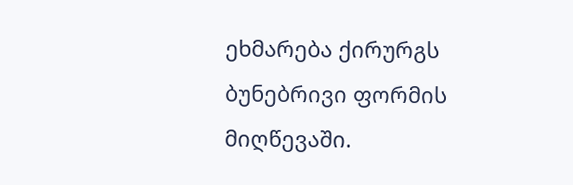ეხმარება ქირურგს ბუნებრივი ფორმის მიღწევაში.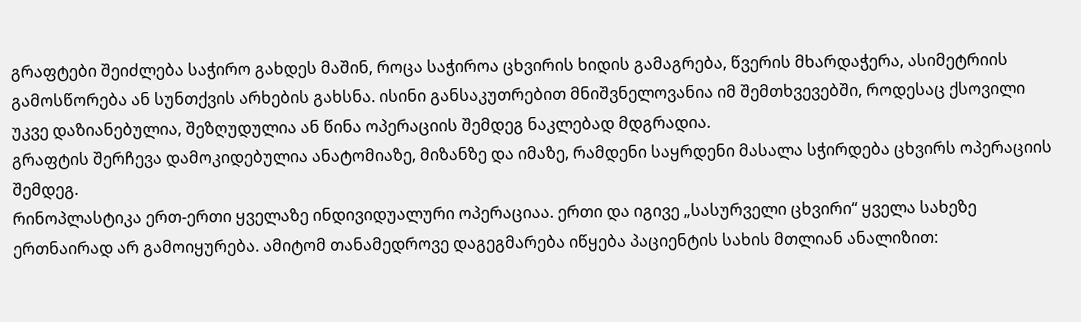გრაფტები შეიძლება საჭირო გახდეს მაშინ, როცა საჭიროა ცხვირის ხიდის გამაგრება, წვერის მხარდაჭერა, ასიმეტრიის გამოსწორება ან სუნთქვის არხების გახსნა. ისინი განსაკუთრებით მნიშვნელოვანია იმ შემთხვევებში, როდესაც ქსოვილი უკვე დაზიანებულია, შეზღუდულია ან წინა ოპერაციის შემდეგ ნაკლებად მდგრადია.
გრაფტის შერჩევა დამოკიდებულია ანატომიაზე, მიზანზე და იმაზე, რამდენი საყრდენი მასალა სჭირდება ცხვირს ოპერაციის შემდეგ.
რინოპლასტიკა ერთ-ერთი ყველაზე ინდივიდუალური ოპერაციაა. ერთი და იგივე „სასურველი ცხვირი“ ყველა სახეზე ერთნაირად არ გამოიყურება. ამიტომ თანამედროვე დაგეგმარება იწყება პაციენტის სახის მთლიან ანალიზით: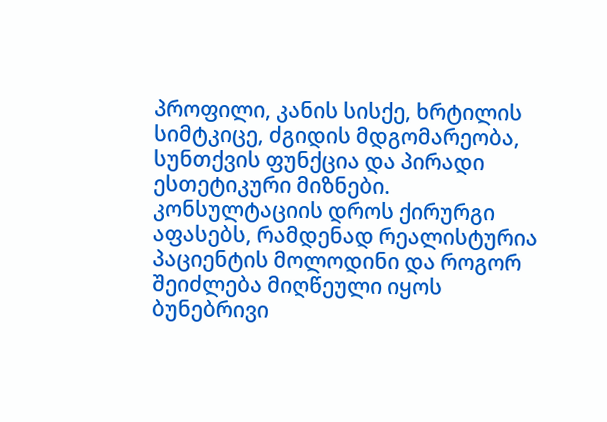პროფილი, კანის სისქე, ხრტილის სიმტკიცე, ძგიდის მდგომარეობა, სუნთქვის ფუნქცია და პირადი ესთეტიკური მიზნები.
კონსულტაციის დროს ქირურგი აფასებს, რამდენად რეალისტურია პაციენტის მოლოდინი და როგორ შეიძლება მიღწეული იყოს ბუნებრივი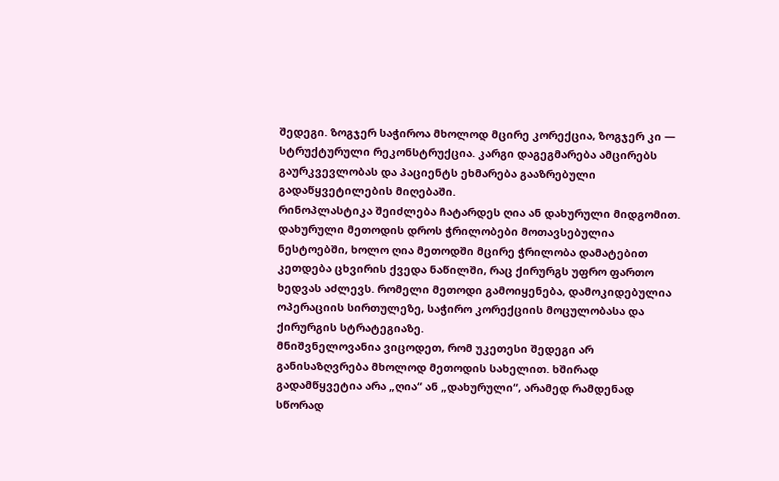შედეგი. ზოგჯერ საჭიროა მხოლოდ მცირე კორექცია, ზოგჯერ კი — სტრუქტურული რეკონსტრუქცია. კარგი დაგეგმარება ამცირებს გაურკვევლობას და პაციენტს ეხმარება გააზრებული გადაწყვეტილების მიღებაში.
რინოპლასტიკა შეიძლება ჩატარდეს ღია ან დახურული მიდგომით. დახურული მეთოდის დროს ჭრილობები მოთავსებულია ნესტოებში, ხოლო ღია მეთოდში მცირე ჭრილობა დამატებით კეთდება ცხვირის ქვედა ნაწილში, რაც ქირურგს უფრო ფართო ხედვას აძლევს. რომელი მეთოდი გამოიყენება, დამოკიდებულია ოპერაციის სირთულეზე, საჭირო კორექციის მოცულობასა და ქირურგის სტრატეგიაზე.
მნიშვნელოვანია ვიცოდეთ, რომ უკეთესი შედეგი არ განისაზღვრება მხოლოდ მეთოდის სახელით. ხშირად გადამწყვეტია არა „ღია“ ან „დახურული“, არამედ რამდენად სწორად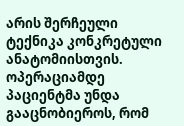არის შერჩეული ტექნიკა კონკრეტული ანატომიისთვის.
ოპერაციამდე პაციენტმა უნდა გააცნობიეროს, რომ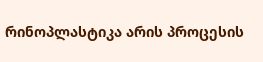რინოპლასტიკა არის პროცესის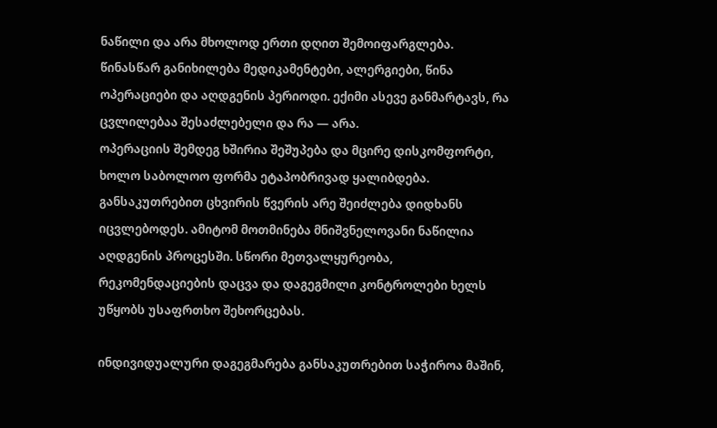ნაწილი და არა მხოლოდ ერთი დღით შემოიფარგლება. წინასწარ განიხილება მედიკამენტები, ალერგიები, წინა ოპერაციები და აღდგენის პერიოდი. ექიმი ასევე განმარტავს, რა ცვლილებაა შესაძლებელი და რა — არა.
ოპერაციის შემდეგ ხშირია შეშუპება და მცირე დისკომფორტი, ხოლო საბოლოო ფორმა ეტაპობრივად ყალიბდება. განსაკუთრებით ცხვირის წვერის არე შეიძლება დიდხანს იცვლებოდეს. ამიტომ მოთმინება მნიშვნელოვანი ნაწილია აღდგენის პროცესში. სწორი მეთვალყურეობა, რეკომენდაციების დაცვა და დაგეგმილი კონტროლები ხელს უწყობს უსაფრთხო შეხორცებას.

ინდივიდუალური დაგეგმარება განსაკუთრებით საჭიროა მაშინ,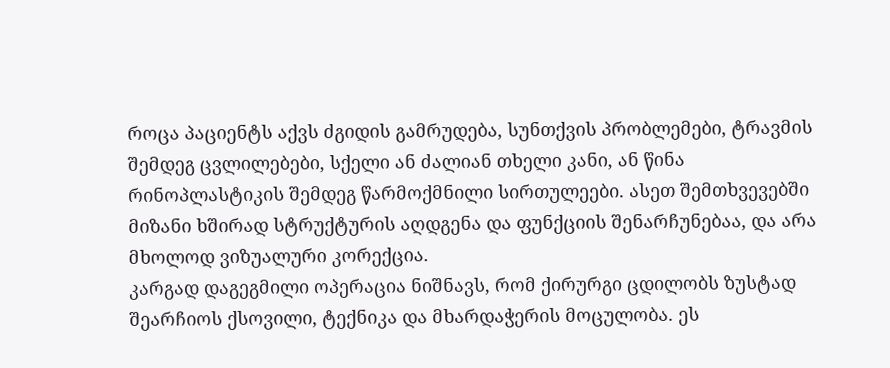როცა პაციენტს აქვს ძგიდის გამრუდება, სუნთქვის პრობლემები, ტრავმის შემდეგ ცვლილებები, სქელი ან ძალიან თხელი კანი, ან წინა რინოპლასტიკის შემდეგ წარმოქმნილი სირთულეები. ასეთ შემთხვევებში მიზანი ხშირად სტრუქტურის აღდგენა და ფუნქციის შენარჩუნებაა, და არა მხოლოდ ვიზუალური კორექცია.
კარგად დაგეგმილი ოპერაცია ნიშნავს, რომ ქირურგი ცდილობს ზუსტად შეარჩიოს ქსოვილი, ტექნიკა და მხარდაჭერის მოცულობა. ეს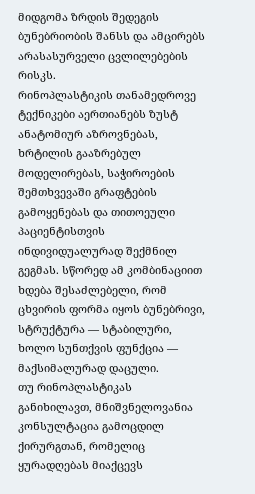მიდგომა ზრდის შედეგის ბუნებრიობის შანსს და ამცირებს არასასურველი ცვლილებების რისკს.
რინოპლასტიკის თანამედროვე ტექნიკები აერთიანებს ზუსტ ანატომიურ აზროვნებას, ხრტილის გააზრებულ მოდელირებას, საჭიროების შემთხვევაში გრაფტების გამოყენებას და თითოეული პაციენტისთვის ინდივიდუალურად შექმნილ გეგმას. სწორედ ამ კომბინაციით ხდება შესაძლებელი, რომ ცხვირის ფორმა იყოს ბუნებრივი, სტრუქტურა — სტაბილური, ხოლო სუნთქვის ფუნქცია — მაქსიმალურად დაცული.
თუ რინოპლასტიკას განიხილავთ, მნიშვნელოვანია კონსულტაცია გამოცდილ ქირურგთან, რომელიც ყურადღებას მიაქცევს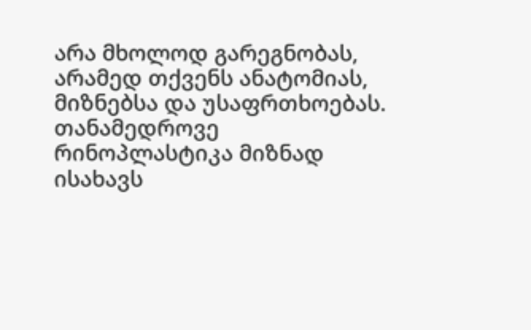არა მხოლოდ გარეგნობას, არამედ თქვენს ანატომიას, მიზნებსა და უსაფრთხოებას.
თანამედროვე რინოპლასტიკა მიზნად ისახავს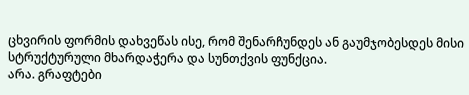ცხვირის ფორმის დახვეწას ისე, რომ შენარჩუნდეს ან გაუმჯობესდეს მისი სტრუქტურული მხარდაჭერა და სუნთქვის ფუნქცია.
არა. გრაფტები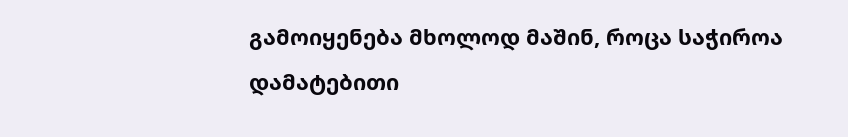გამოიყენება მხოლოდ მაშინ, როცა საჭიროა დამატებითი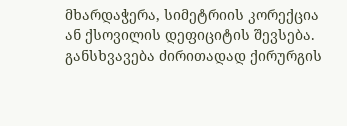მხარდაჭერა, სიმეტრიის კორექცია ან ქსოვილის დეფიციტის შევსება.
განსხვავება ძირითადად ქირურგის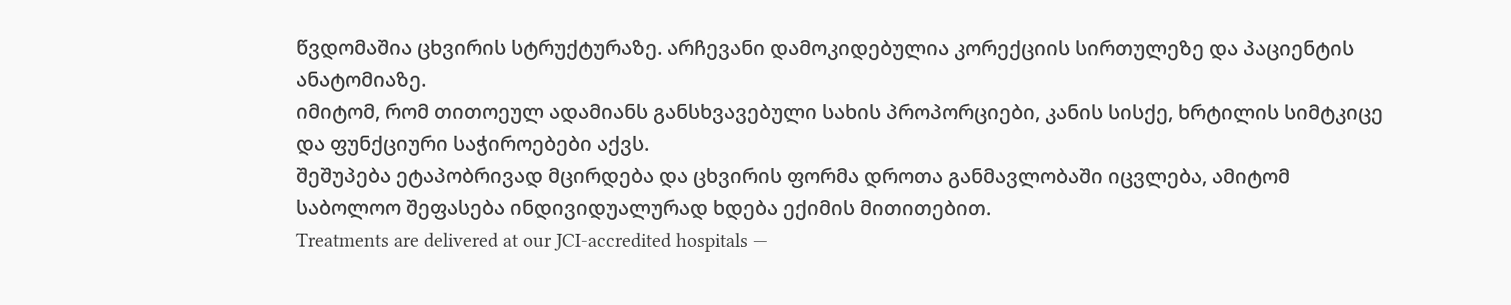წვდომაშია ცხვირის სტრუქტურაზე. არჩევანი დამოკიდებულია კორექციის სირთულეზე და პაციენტის ანატომიაზე.
იმიტომ, რომ თითოეულ ადამიანს განსხვავებული სახის პროპორციები, კანის სისქე, ხრტილის სიმტკიცე და ფუნქციური საჭიროებები აქვს.
შეშუპება ეტაპობრივად მცირდება და ცხვირის ფორმა დროთა განმავლობაში იცვლება, ამიტომ საბოლოო შეფასება ინდივიდუალურად ხდება ექიმის მითითებით.
Treatments are delivered at our JCI-accredited hospitals —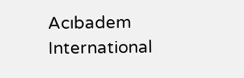Acıbadem International